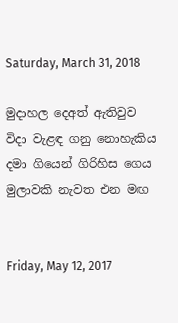Saturday, March 31, 2018

මුදාහල දෙඅත් ඇතිවුව
විදා වැළඳ ගනු නොහැකිය
දමා ගියෙන් ගිරිහිස ගෙය
මුලාවකි නැවත එන මඟ


Friday, May 12, 2017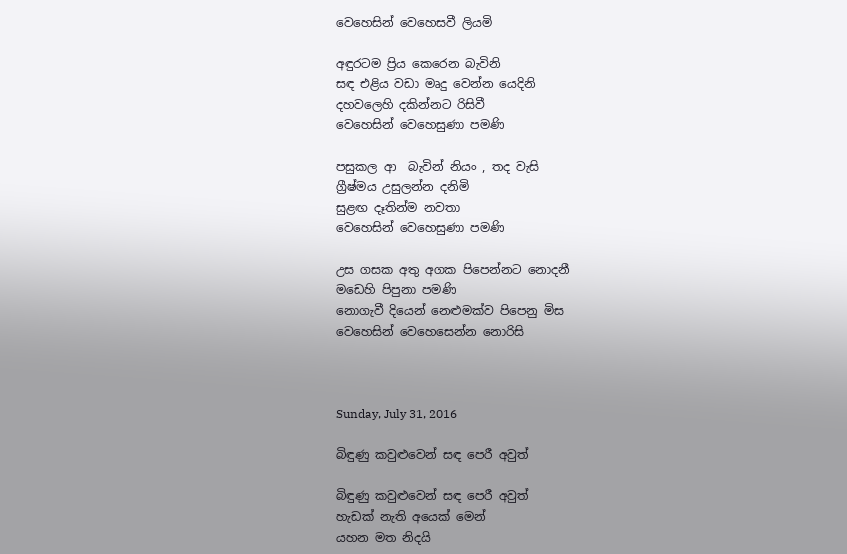වෙහෙසින් වෙහෙසවී ලියමි

අඳුරටම ප්‍රිය කෙරෙන බැවිනි
සඳ එළිය වඩා මෘදු වෙන්න යෙදිනි
දහවලෙහි දකින්නට රිසිවී
වෙහෙසින් වෙහෙසුණා පමණි

පසුකල ආ  බැවින් නියං , තද වැසි
ග්‍රීෂ්මය උසුලන්න දනිමි
සුළඟ දෑතින්ම නවතා
වෙහෙසින් වෙහෙසුණා පමණි

උස ගසක අතු අගක පිපෙන්නට නොදනී
මඩෙහි පිපුනා පමණි
නොගැවී දියෙන් නෙළුමක්ව පිපෙනු මිස
වෙහෙසින් වෙහෙසෙන්න නොරිසි



Sunday, July 31, 2016

බිඳුණු කවුළුවෙන් සඳ පෙරී අවුත්

බිඳුණු කවුළුවෙන් සඳ පෙරී අවුත්
හැඩක් නැති අයෙක් මෙන්
යහන මත නිදයි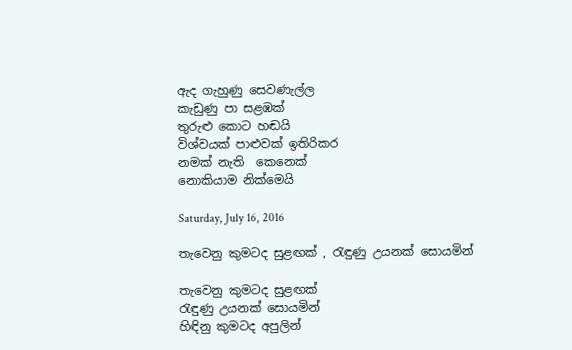ඇද ගැහුණු සෙවණැල්ල
කැඩුණු පා සළඹක්
තුරුළු කොට හඬයි
විශ්වයක් පාළුවක් ඉතිරිකර
නමක් නැති  කෙනෙක්
නොකියාම නික්මෙයි

Saturday, July 16, 2016

තැවෙනු කුමටද සුළඟක් , රැඳුණු උයනක් සොයමින්

තැවෙනු කුමටද සුළඟක්
රැඳුණු උයනක් සොයමින්
හිඳිනු කුමටද අපුලින්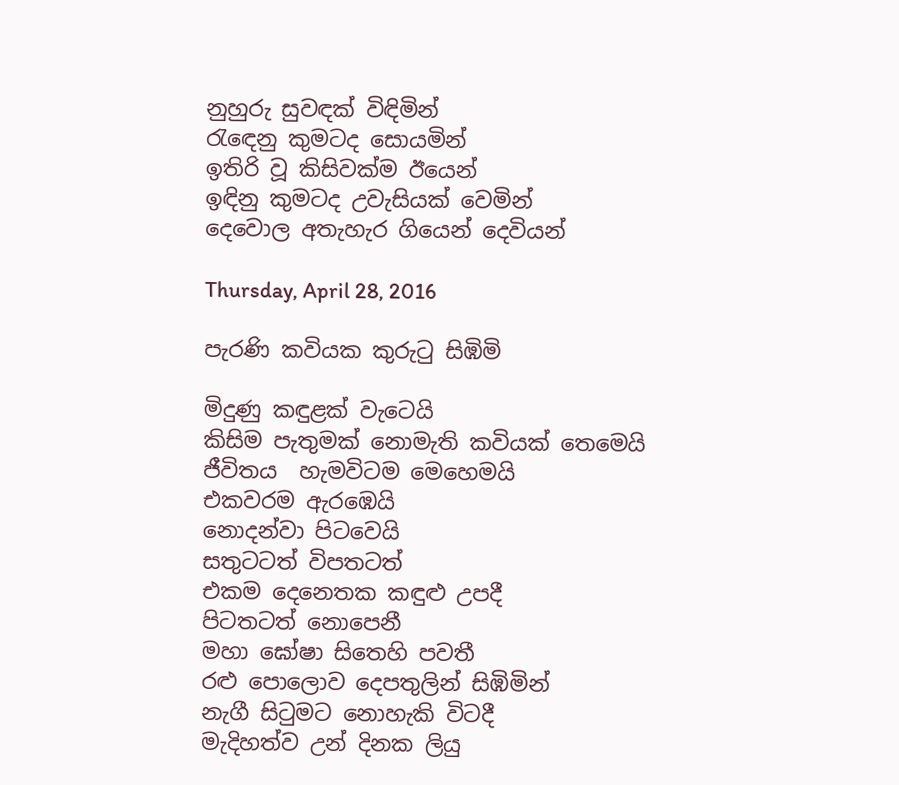නුහුරු සුවඳක් විඳිමින්
රැඳෙනු කුමටද සොයමින්
ඉතිරි වූ කිසිවක්ම ඊයෙන්
ඉඳිනු කුමටද උවැසියක් වෙමින්
දෙවොල අතැහැර ගියෙන් දෙවියන්

Thursday, April 28, 2016

පැරණි කවියක කුරුටු සිඹිමි

මිදුණු කඳුළක් වැටෙයි
කිසිම පැතුමක් නොමැති කවියක් තෙමෙයි
ජීවිතය  හැමවිටම මෙහෙමයි
එකවරම ඇරඹෙයි
නොදන්වා පිටවෙයි
සතුටටත් විපතටත්
එකම දෙනෙතක කඳුළු උපදී
පිටතටත් නොපෙනී
මහා ඝෝෂා සිතෙහි පවතී
රළු පොලොව දෙපතුලින් සිඹිමින්
නැගී සිටුමට නොහැකි විටදී
මැදිහත්ව උන් දිනක ලියු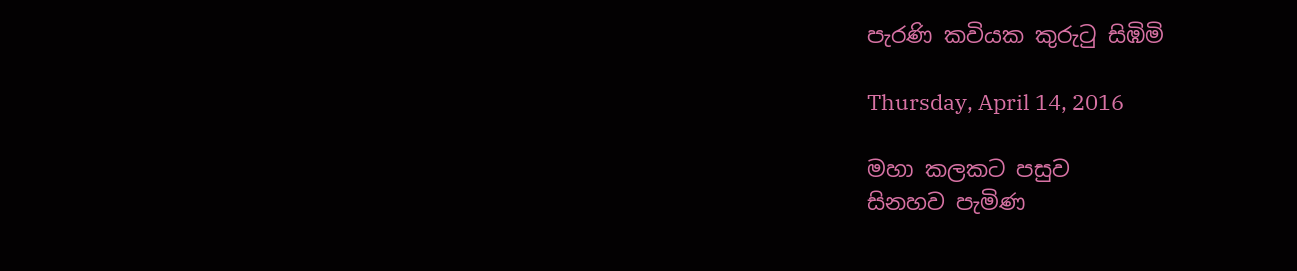පැරණි කවියක කුරුටු සිඹිමි

Thursday, April 14, 2016

මහා කලකට පසුව
සිනහව පැමිණ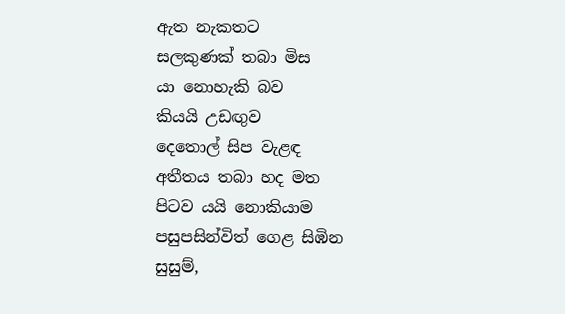ඇත නැකතට
සලකුණක් තබා මිස
යා නොහැකි බව
කියයි උඩඟුව
දෙතොල් සිප වැළඳ
අතීතය තබා හද මත
පිටව යයි නොකියාම
පසුපසින්විත් ගෙළ සිඹින
සුසුම්,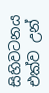සිහිවටනය
එක්ව උන්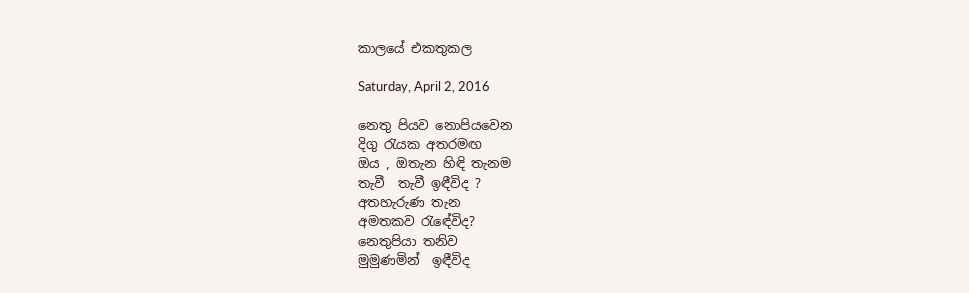කාලයේ එකතුකල

Saturday, April 2, 2016

නෙතු පියව නොපියවෙන
දිගු රැයක අතරමඟ
ඔය , ඔතැන හිඳි තැනම
තැවී  තැවී ඉඳීවිද ?
අතහැරුණ තැන
අමතකව රැඳේවිද?
නෙතුපියා තනිව
මුමුණමින්  ඉඳීවිද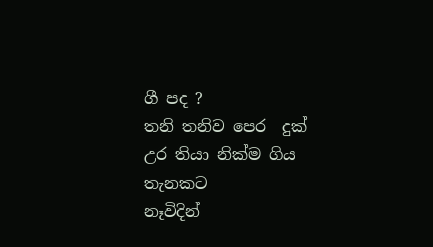ගී පද ?
තනි තනිව පෙර  දුක්
උර තියා නික්ම ගිය තැනකට
නෑවිදින්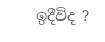ඉදීවිද ?